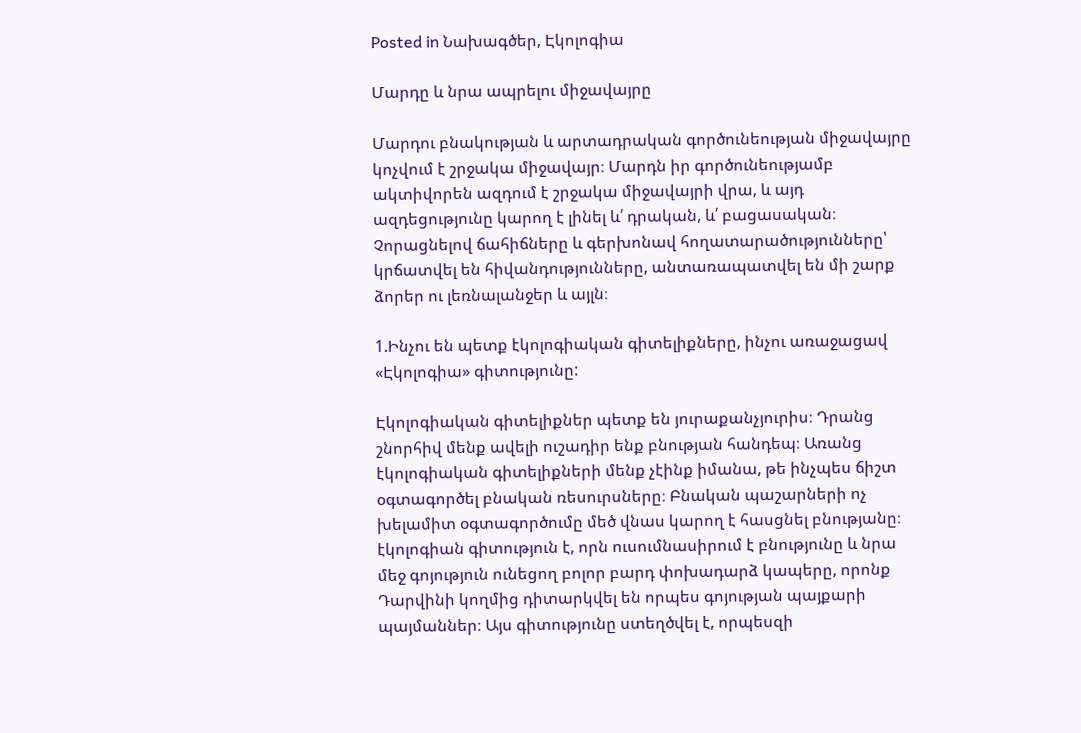Posted in Նախագծեր, Էկոլոգիա

Մարդը և նրա ապրելու միջավայրը

Մարդու բնակության և արտադրական գործունեության միջավայրը կոչվում է շրջակա միջավայր։ Մարդն իր գործունեությամբ ակտիվորեն ազդում է շրջակա միջավայրի վրա, և այդ ազդեցությունը կարող է լինել և՛ դրական, և՛ բացասական։ Չորացնելով ճահիճները և գերխոնավ հողատարածությունները՝ կրճատվել են հիվանդությունները, անտառապատվել են մի շարք ձորեր ու լեռնալանջեր և այլն։

1.Ինչու են պետք էկոլոգիական գիտելիքները, ինչու առաջացավ «Էկոլոգիա» գիտությունը:

Էկոլոգիական գիտելիքներ պետք են յուրաքանչյուրիս։ Դրանց շնորհիվ մենք ավելի ուշադիր ենք բնության հանդեպ։ Առանց էկոլոգիական գիտելիքների մենք չէինք իմանա, թե ինչպես ճիշտ օգտագործել բնական ռեսուրսները։ Բնական պաշարների ոչ խելամիտ օգտագործումը մեծ վնաս կարող է հասցնել բնությանը։ էկոլոգիան գիտություն է, որն ուսումնասիրում է բնությունը և նրա մեջ գոյություն ունեցող բոլոր բարդ փոխադարձ կապերը, որոնք Դարվինի կողմից դիտարկվել են որպես գոյության պայքարի պայմաններ։ Այս գիտությունը ստեղծվել է, որպեսզի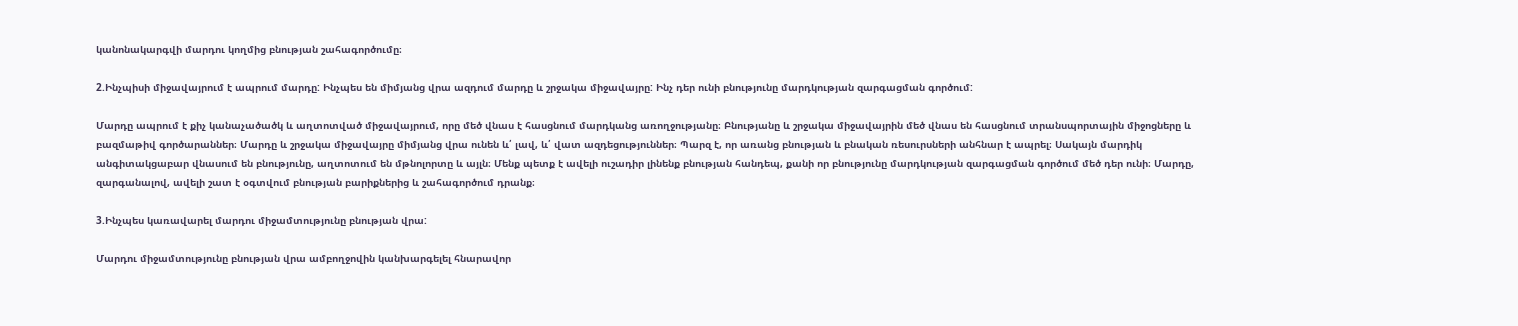կանոնակարգվի մարդու կողմից բնության շահագործումը։

2.Ինչպիսի միջավայրում է ապրում մարդը: Ինչպես են միմյանց վրա ազդում մարդը և շրջակա միջավայրը: Ինչ դեր ունի բնությունը մարդկության զարգացման գործում:

Մարդը ապրում է քիչ կանաչածածկ և աղտոտված միջավայրում, որը մեծ վնաս է հասցնում մարդկանց առողջությանը։ Բնությանը և շրջակա միջավայրին մեծ վնաս են հասցնում տրանսպորտային միջոցները և բազմաթիվ գործարաններ։ Մարդը և շրջակա միջավայրը միմյանց վրա ունեն և՛ լավ, և՛ վատ ազդեցություններ։ Պարզ է, որ առանց բնության և բնական ռեսուրսների անհնար է ապրել։ Սակայն մարդիկ անգիտակցաբար վնասում են բնությունը, աղտոտում են մթնոլորտը և այլն։ Մենք պետք է ավելի ուշադիր լինենք բնության հանդեպ, քանի որ բնությունը մարդկության զարգացման գործում մեծ դեր ունի։ Մարդը, զարգանալով, ավելի շատ է օգտվում բնության բարիքներից և շահագործում դրանք։

3.Ինչպես կառավարել մարդու միջամտությունը բնության վրա:

Մարդու միջամտությունը բնության վրա ամբողջովին կանխարգելել հնարավոր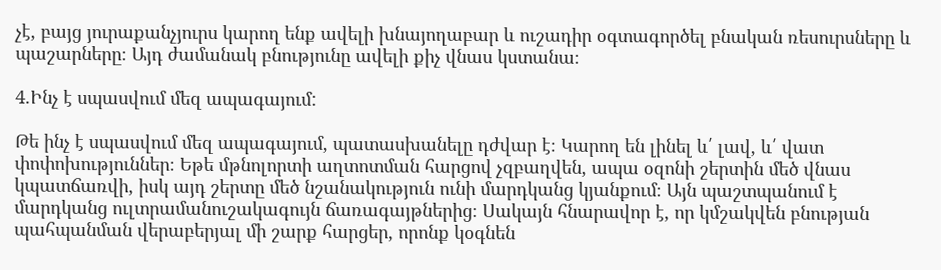չէ, բայց յուրաքանչյուրս կարող ենք ավելի խնայողաբար և ուշադիր օգտագործել բնական ռեսուրսները և պաշարները։ Այդ ժամանակ բնությունը ավելի քիչ վնաս կստանա։

4.Ինչ է սպասվում մեզ ապագայում:

Թե ինչ է սպասվում մեզ ապագայում, պատասխանելը դժվար է։ Կարող են լինել և՛ լավ, և՛ վատ փոփոխություններ։ Եթե մթնոլորտի աղտոտման հարցով չզբաղվեն, ապա օզոնի շերտին մեծ վնաս կպատճառվի, իսկ այդ շերտը մեծ նշանակություն ունի մարդկանց կյանքում։ Այն պաշտպանում է մարդկանց ուլտրամանուշակագույն ճառագայթներից։ Սակայն հնարավոր է, որ կմշակվեն բնության պահպանման վերաբերյալ մի շարք հարցեր, որոնք կօգնեն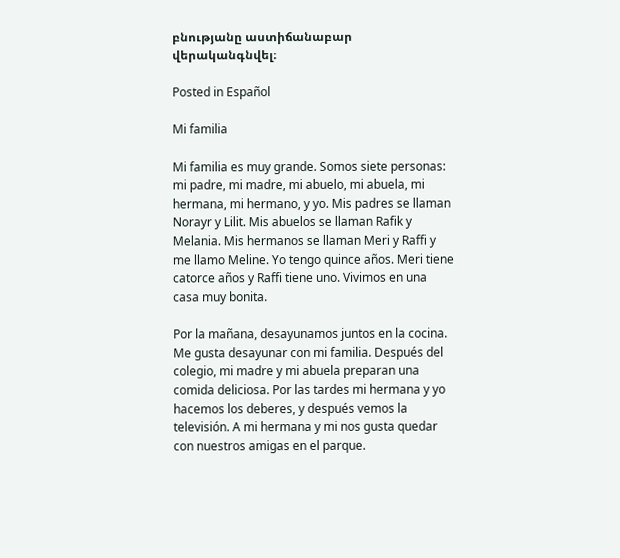բնությանը աստիճանաբար վերականգնվել։

Posted in Español

Mi familia

Mi familia es muy grande. Somos siete personas: mi padre, mi madre, mi abuelo, mi abuela, mi hermana, mi hermano, y yo. Mis padres se llaman Norayr y Lilit. Mis abuelos se llaman Rafik y Melania. Mis hermanos se llaman Meri y Raffi y me llamo Meline. Yo tengo quince años. Meri tiene catorce años y Raffi tiene uno. Vivimos en una casa muy bonita.

Por la mañana, desayunamos juntos en la cocina. Me gusta desayunar con mi familia. Después del colegio, mi madre y mi abuela preparan una comida deliciosa. Por las tardes mi hermana y yo hacemos los deberes, y después vemos la televisión. A mi hermana y mi nos gusta quedar con nuestros amigas en el parque.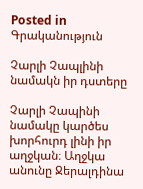Posted in Գրականություն

Չարլի Չապլինի նամակն իր դստերը

Չարլի Չապինի նամակը կարծես խորհուրդ լինի իր աղջկան։ Աղջկա անունը Ջերալդինա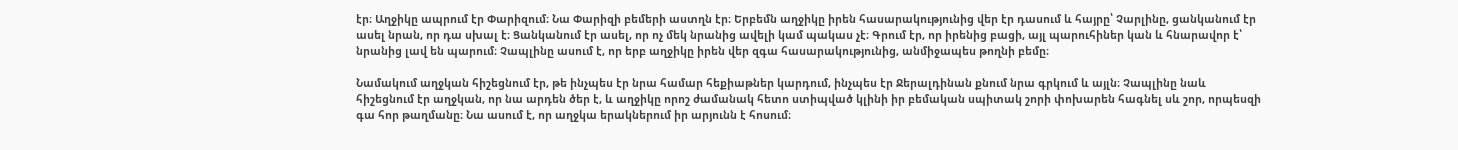էր։ Աղջիկը ապրում էր Փարիզում։ Նա Փարիզի բեմերի աստղն էր։ Երբեմն աղջիկը իրեն հասարակությունից վեր էր դասում և հայրը՝ Չարլինը, ցանկանում էր ասել նրան, որ դա սխալ է։ Ցանկանում էր ասել, որ ոչ մեկ նրանից ավելի կամ պակաս չէ։ Գրում էր, որ իրենից բացի, այլ պարուհիներ կան և հնարավոր է՝ նրանից լավ են պարում։ Չապլինը ասում է, որ երբ աղջիկը իրեն վեր զգա հասարակությունից, անմիջապես թողնի բեմը։

Նամակում աղջկան հիշեցնում էր, թե ինչպես էր նրա համար հեքիաթներ կարդում, ինչպես էր Ջերալդինան քնում նրա գրկում և այլն։ Չապլինը նաև հիշեցնում էր աղջկան, որ նա արդեն ծեր է, և աղջիկը որոշ ժամանակ հետո ստիպված կլինի իր բեմական սպիտակ շորի փոխարեն հագնել սև շոր, որպեսզի գա հոր թաղմանը։ Նա ասում է, որ աղջկա երակներում իր արյունն է հոսում։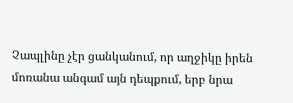Չապլինը չէր ցանկանում, որ աղջիկը իրեն մոռանա անգամ այն դեպքում, երբ նրա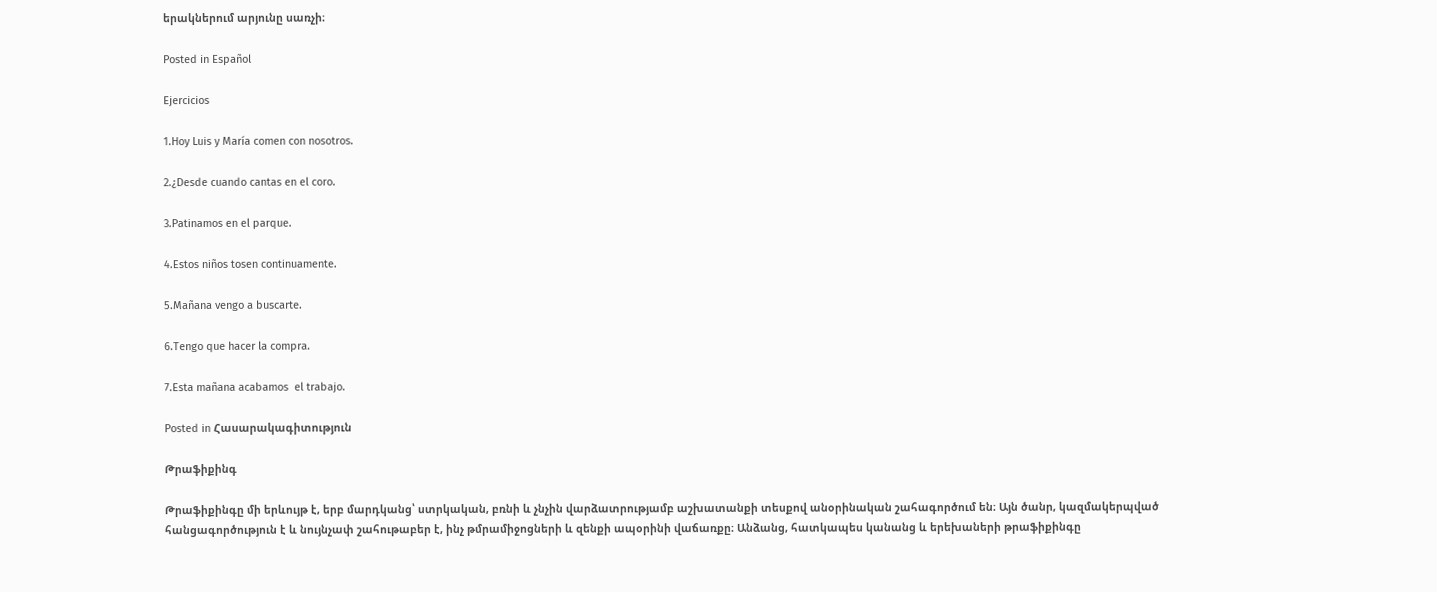երակներում արյունը սառչի։

Posted in Español

Ejercicios

1.Hoy Luis y María comen con nosotros.

2.¿Desde cuando cantas en el coro.

3.Patinamos en el parque.

4.Estos niños tosen continuamente.

5.Mañana vengo a buscarte.

6.Tengo que hacer la compra.

7.Esta mañana acabamos  el trabajo.

Posted in Հասարակագիտություն

Թրաֆիքինգ

Թրաֆիքինգը մի երևույթ է, երբ մարդկանց՝ ստրկական, բռնի և չնչին վարձատրությամբ աշխատանքի տեսքով անօրինական շահագործում են։ Այն ծանր, կազմակերպված հանցագործություն է և նույնչափ շահութաբեր է, ինչ թմրամիջոցների և զենքի ապօրինի վաճառքը։ Անձանց, հատկապես կանանց և երեխաների թրաֆիքինգը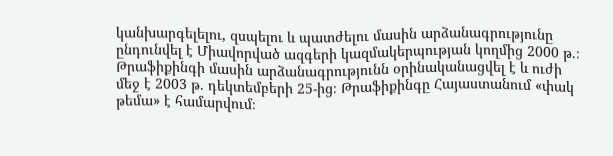կանխարգելելու, զսպելու և պատժելու մասին արձանագրությունը ընդունվել է Միավորված ազգերի կազմակերպության կողմից 2000 թ.։ Թրաֆիքինգի մասին արձանագրությունն օրինականացվել է և ուժի մեջ է 2003 թ. դեկտեմբերի 25-ից։ Թրաֆիքինգը Հայաստանում «փակ թեմա» է համարվում։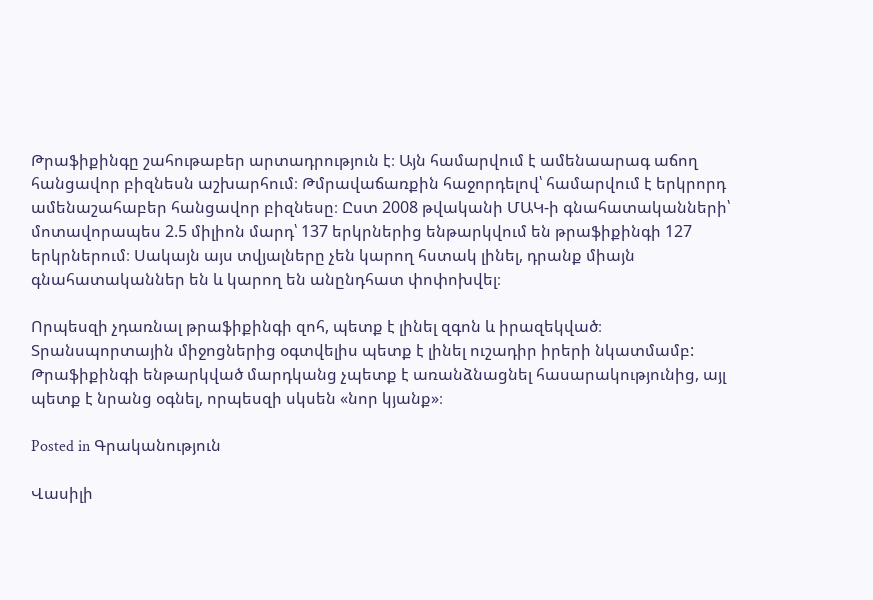Թրաֆիքինգը շահութաբեր արտադրություն է։ Այն համարվում է ամենաարագ աճող հանցավոր բիզնեսն աշխարհում։ Թմրավաճառքին հաջորդելով՝ համարվում է երկրորդ ամենաշահաբեր հանցավոր բիզնեսը։ Ըստ 2008 թվականի ՄԱԿ-ի գնահատականների՝ մոտավորապես 2.5 միլիոն մարդ՝ 137 երկրներից ենթարկվում են թրաֆիքինգի 127 երկրներում։ Սակայն այս տվյալները չեն կարող հստակ լինել, դրանք միայն գնահատականներ են և կարող են անընդհատ փոփոխվել։

Որպեսզի չդառնալ թրաֆիքինգի զոհ, պետք է լինել զգոն և իրազեկված։ Տրանսպորտային միջոցներից օգտվելիս պետք է լինել ուշադիր իրերի նկատմամբ: Թրաֆիքինգի ենթարկված մարդկանց չպետք է առանձնացնել հասարակությունից, այլ պետք է նրանց օգնել, որպեսզի սկսեն «նոր կյանք»։

Posted in Գրականություն

Վասիլի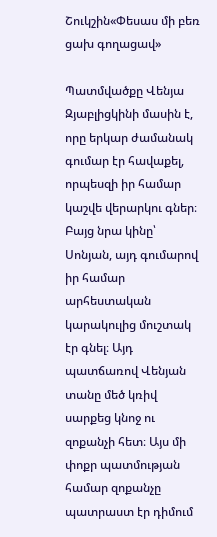Շուկշին«Փեսաս մի բեռ ցախ գողացավ»

Պատմվածքը Վենյա Զյաբլիցկինի մասին է, որը երկար ժամանակ գումար էր հավաքել, որպեսզի իր համար կաշվե վերարկու գներ։ Բայց նրա կինը՝ Սոնյան, այդ գումարով իր համար արհեստական կարակուլից մուշտակ էր գնել։ Այդ պատճառով Վենյան տանը մեծ կռիվ սարքեց կնոջ ու զոքանչի հետ։ Այս մի փոքր պատմության համար զոքանչը պատրաստ էր դիմում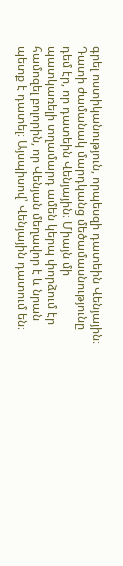գրել ոստիկանություն, որպեսզի դատեին Վենյային։ Դատի ժամանակ մարդկանց մեծամասնությունը դեմ էր, որ դատեին Վենյային։ Միայն մի պատկառելի տղամարդ ամեն կերպ փորձում էր համոզել բոլորին, որ Վենյան մեղավոր է և նրան պետք է դատել։ Այսպիսով՝ Վենյային դատում են։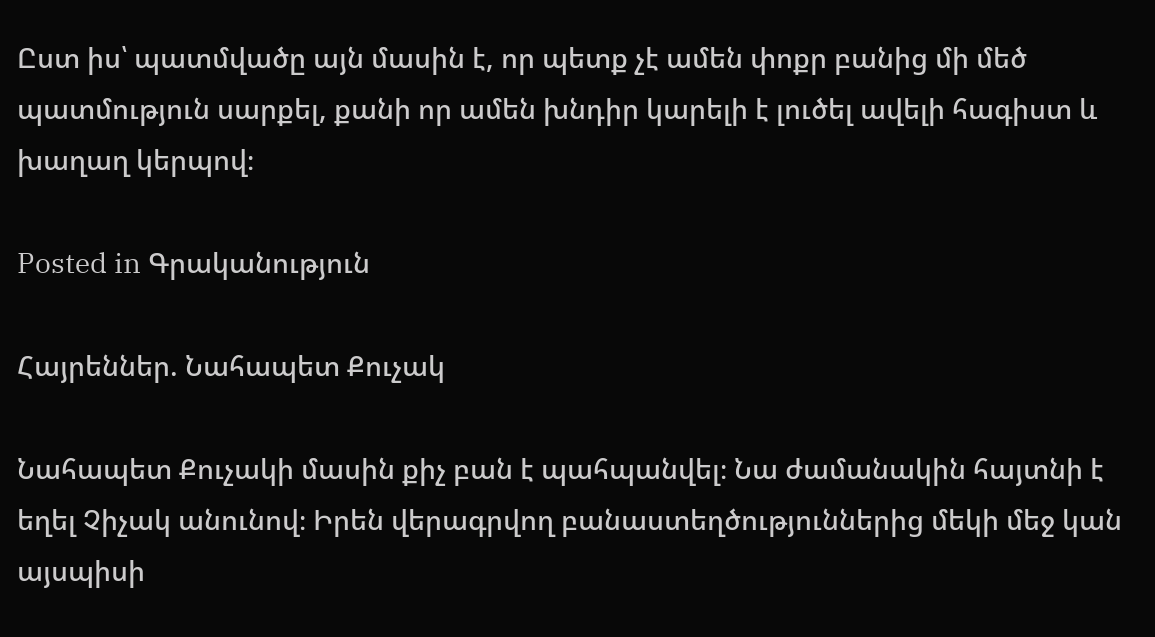Ըստ իս՝ պատմվածը այն մասին է, որ պետք չէ ամեն փոքր բանից մի մեծ պատմություն սարքել, քանի որ ամեն խնդիր կարելի է լուծել ավելի հագիստ և խաղաղ կերպով։

Posted in Գրականություն

Հայրեններ. Նահապետ Քուչակ

Նահապետ Քուչակի մասին քիչ բան է պահպանվել։ Նա ժամանակին հայտնի է եղել Չիչակ անունով։ Իրեն վերագրվող բանաստեղծություններից մեկի մեջ կան այսպիսի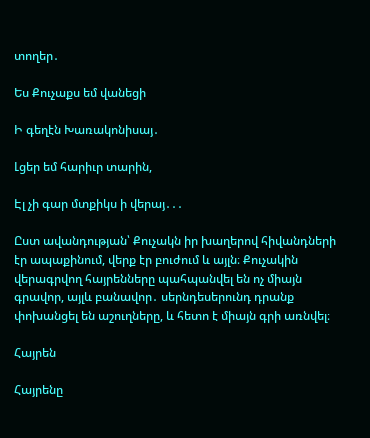տողեր․

Ես Քուչաքս եմ վանեցի

Ի գեղէն Խառակոնիսայ․

Լցեր եմ հարիւր տարին,

Էլ չի գար մտքիկս ի վերայ․․․

Ըստ ավանդության՝ Քուչակն իր խաղերով հիվանդների էր ապաքինում, վերք էր բուժում և այլն։ Քուչակին վերագրվող հայրենները պահպանվել են ոչ միայն գրավոր, այլև բանավոր․ սերնդեսերունդ դրանք փոխանցել են աշուղները, և հետո է միայն գրի առնվել։

Հայրեն

Հայրենը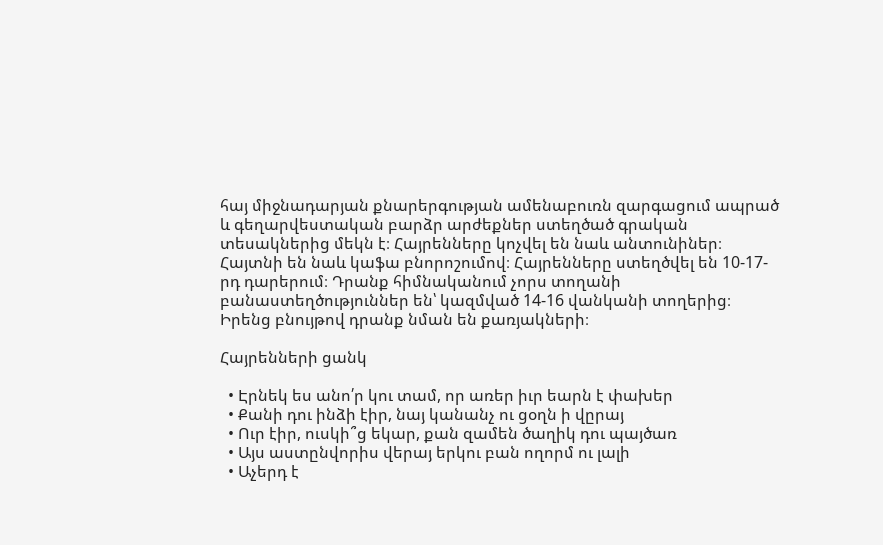հայ միջնադարյան քնարերգության ամենաբուռն զարգացում ապրած և գեղարվեստական բարձր արժեքներ ստեղծած գրական տեսակներից մեկն է։ Հայրենները կոչվել են նաև անտունիներ։ Հայտնի են նաև կաֆա բնորոշումով։ Հայրենները ստեղծվել են 10-17-րդ դարերում։ Դրանք հիմնականում չորս տողանի բանաստեղծություններ են՝ կազմված 14-16 վանկանի տողերից։ Իրենց բնույթով դրանք նման են քառյակների։

Հայրենների ցանկ

  • Էրնեկ ես անո՛ր կու տամ, որ առեր իւր եարն է փախեր
  • Քանի դու ինձի էիր, նայ կանանչ ու ցօղն ի վըրայ
  • Ուր էիր, ուսկի՞ց եկար, քան զամեն ծաղիկ դու պայծառ
  • Այս աստընվորիս վերայ երկու բան ողորմ ու լալի
  • Աչերդ է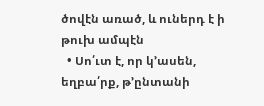ծովէն առած, և ուներդ է ի թուխ ամպէն
  • Սո՛ւտ է, որ կ’ասեն, եղբա՛րք, թ’ընտանի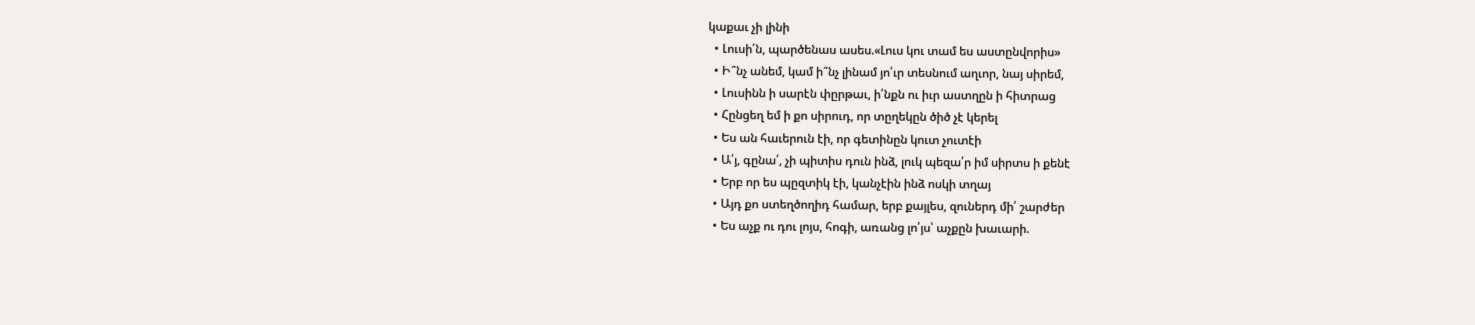կաքաւ չի լինի
  • Լուսի՛ն, պարծենաս ասես.«Լուս կու տամ ես աստընվորիս»
  • Ի՞նչ անեմ, կամ ի՞նչ լինամ յո՛ւր տեսնում աղւոր, նայ սիրեմ,
  • Լուսինն ի սարէն փըրթաւ, ի՛նքն ու իւր աստղըն ի հիտրաց
  • Հընցեղ եմ ի քո սիրուդ, որ տըղեկըն ծիծ չէ կերել
  • Ես ան հաւերուն էի, որ գետինըն կուտ չուտէի
  • Ա՛յ, գընա՛, չի պիտիս դուն ինձ, լուկ պեզա՛ր իմ սիրտս ի քենէ
  • Երբ որ ես պըզտիկ էի, կանչէին ինձ ոսկի տղայ
  • Այդ քո ստեղծողիդ համար, երբ քայլես, զուներդ մի՛ շարժեր
  • Ես աչք ու դու լոյս, հոգի, առանց լո՛յս՝ աչքըն խաւարի.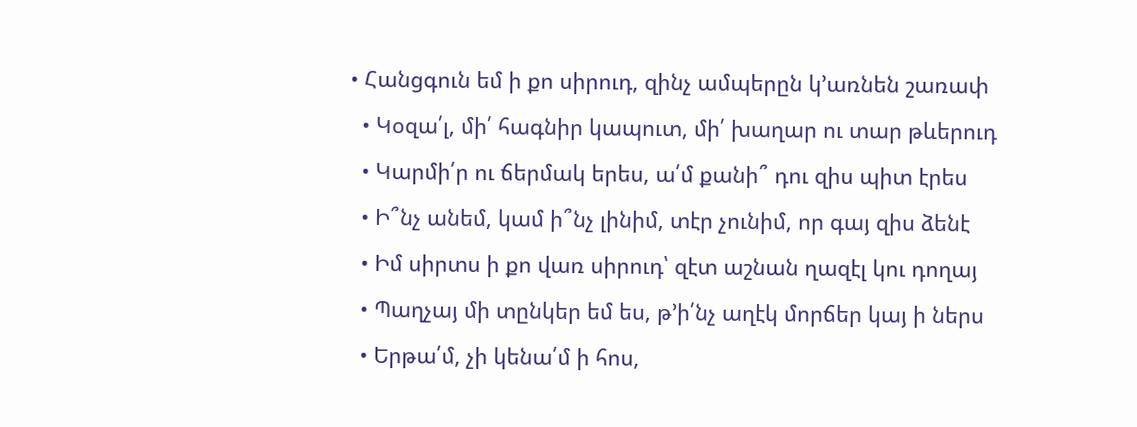• Հանցգուն եմ ի քո սիրուդ, զինչ ամպերըն կ’առնեն շառափ
  • Կօզա՛լ, մի՛ հագնիր կապուտ, մի՛ խաղար ու տար թևերուդ
  • Կարմի՛ր ու ճերմակ երես, ա՛մ քանի՞ դու զիս պիտ էրես
  • Ի՞նչ անեմ, կամ ի՞նչ լինիմ, տէր չունիմ, որ գայ զիս ձենէ
  • Իմ սիրտս ի քո վառ սիրուդ՝ զէտ աշնան ղազէլ կու դողայ
  • Պաղչայ մի տընկեր եմ ես, թ’ի՛նչ աղէկ մորճեր կայ ի ներս
  • Երթա՛մ, չի կենա՛մ ի հոս,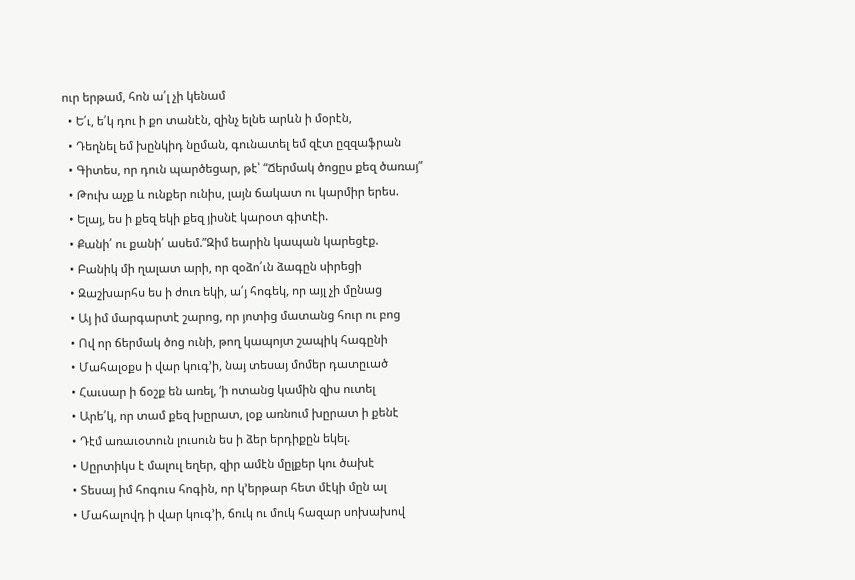ուր երթամ, հոն ա՛լ չի կենամ
  • Ե՛ւ, ե՛կ դու ի քո տանէն, զինչ ելնե արևն ի մօրէն,
  • Դեղնել եմ խընկիդ նըման, գունատել եմ զէտ ըզզաֆրան
  • Գիտես, որ դուն պարծեցար, թէ՝ “Ճերմակ ծոցըս քեզ ծառայ”
  • Թուխ աչք և ունքեր ունիս, լայն ճակատ ու կարմիր երես.
  • Ելայ, ես ի քեզ եկի քեզ յիսնէ կարօտ գիտէի.
  • Քանի՛ ու քանի՛ ասեմ.”Զիմ եարին կապան կարեցէք.
  • Բանիկ մի ղալատ արի, որ զօձո՛ւն ձագըն սիրեցի
  • Զաշխարհս ես ի ժուռ եկի, ա՛յ հոգեկ, որ այլ չի մընաց
  • Այ իմ մարգարտէ շարոց, որ յոտից մատանց հուր ու բոց
  • Ով որ ճերմակ ծոց ունի, թող կապոյտ շապիկ հագընի
  • Մահալօքս ի վար կուգ’ի, նայ տեսայ մոմեր դատըւած
  • Հաւսար ի ճօշք են առել, ‘ի ոտանց կամին զիս ուտել
  • Արե՛կ, որ տամ քեզ խըրատ, լօք առնում խըրատ ի քենէ
  • Դէմ առաւօտուն լուսուն ես ի ձեր երդիքըն եկել.
  • Սըրտիկս է մալուլ եղեր, զիր ամէն մըլքեր կու ծախէ
  • Տեսայ իմ հոգուս հոգին, որ կ’երթար հետ մէկի մըն ալ
  • Մահալովդ ի վար կուգ’ի, ճուկ ու մուկ հազար սոխախով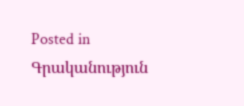Posted in Գրականություն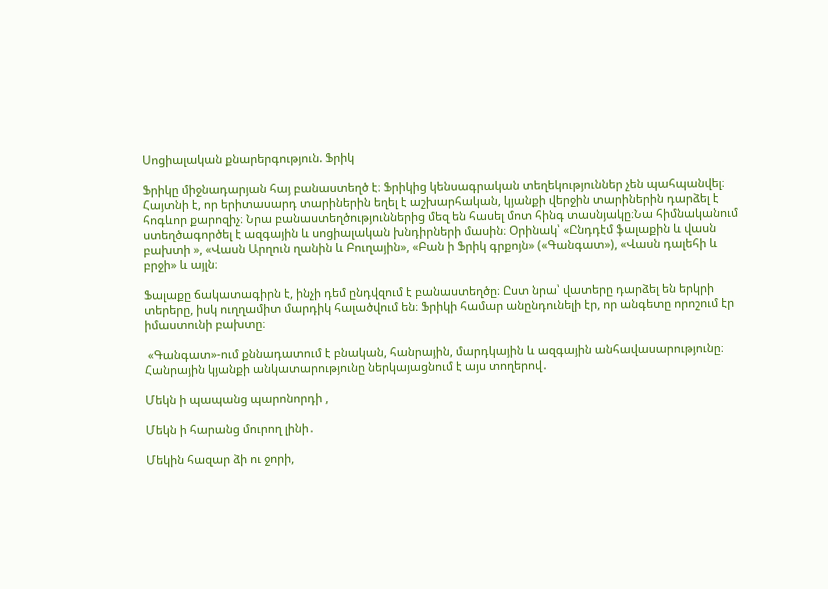Սոցիալական քնարերգություն. Ֆրիկ

Ֆրիկը միջնադարյան հայ բանաստեղծ է։ Ֆրիկից կենսագրական տեղեկություններ չեն պահպանվել։ Հայտնի է, որ երիտասարդ տարիներին եղել է աշխարհական, կյանքի վերջին տարիներին դարձել է հոգևոր քարոզիչ։ Նրա բանաստեղծություններից մեզ են հասել մոտ հինգ տասնյակը։Նա հիմնականում ստեղծագործել է ազգային և սոցիալական խնդիրների մասին։ Օրինակ՝ «Ընդդէմ ֆալաքին և վասն բախտի », «Վասն Արղուն ղանին և Բուղային», «Բան ի Ֆրիկ գրքոյն» («Գանգատ»), «Վասն դալեհի և բրջի» և այլն։

Ֆալաքը ճակատագիրն է, ինչի դեմ ընդվզում է բանաստեղծը։ Ըստ նրա՝ վատերը դարձել են երկրի տերերը, իսկ ուղղամիտ մարդիկ հալածվում են։ Ֆրիկի համար անընդունելի էր, որ անգետը որոշում էր իմաստունի բախտը։

 «Գանգատ»-ում քննադատում է բնական, հանրային, մարդկային և ազգային անհավասարությունը։ Հանրային կյանքի անկատարությունը ներկայացնում է այս տողերով․

Մեկն ի պապանց պարոնորդի ,

Մեկն ի հարանց մուրող լինի․

Մեկին հազար ձի ու ջորի,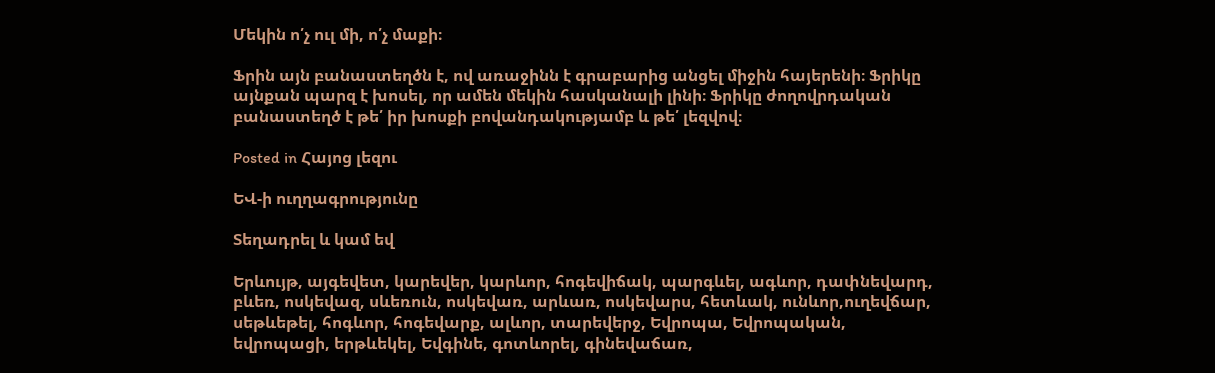Մեկին ո՛չ ուլ մի, ո՛չ մաքի։

Ֆրին այն բանաստեղծն է, ով առաջինն է գրաբարից անցել միջին հայերենի։ Ֆրիկը այնքան պարզ է խոսել, որ ամեն մեկին հասկանալի լինի։ Ֆրիկը ժողովրդական բանաստեղծ է թե՛ իր խոսքի բովանդակությամբ և թե՛ լեզվով։

Posted in Հայոց լեզու

ԵՎ-ի ուղղագրությունը

Տեղադրել և կամ եվ

Երևույթ, այգեվետ, կարեվեր, կարևոր, հոգեվիճակ, պարգևել, ագևոր, դափնեվարդ, բևեռ, ոսկեվազ, սևեռուն, ոսկեվառ, արևառ, ոսկեվարս, հետևակ, ունևոր,ուղեվճար, սեթևեթել, հոգևոր, հոգեվարք, ալևոր, տարեվերջ, Եվրոպա, Եվրոպական, եվրոպացի, երթևեկել, Եվգինե, գոտևորել, գինեվաճառ,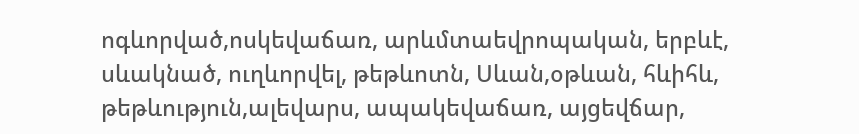ոգևորված,ոսկեվաճառ, արևմտաեվրոպական, երբևէ, սևակնած, ուղևորվել, թեթևոտն, Սևան,օթևան, հևիհև, թեթևություն,ալեվարս, ապակեվաճառ, այցեվճար,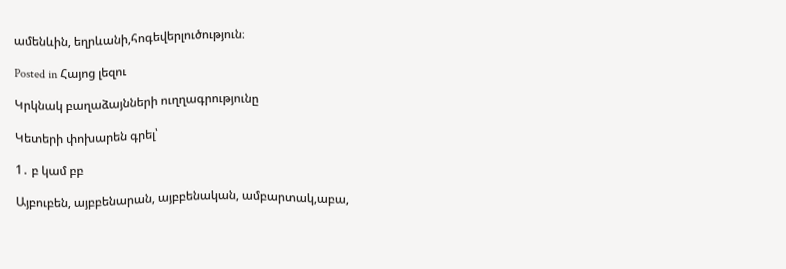ամենևին, եղրևանի,հոգեվերլուծություն։

Posted in Հայոց լեզու

Կրկնակ բաղաձայնների ուղղագրությունը

Կետերի փոխարեն գրել՝

1․ բ կամ բբ

Այբուբեն, այբբենարան, այբբենական, ամբարտակ,աբա,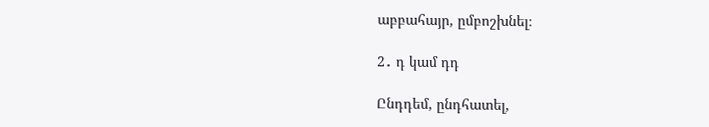աբբահայր, ըմբոշխնել։

2․ դ կամ դդ

Ընդդեմ, ընդհատել,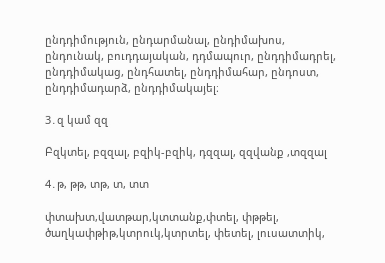ընդդիմություն, ընդարմանալ, ընդիմախոս, ընդունակ, բուդդայական, դդմապուր, ընդդիմադրել, ընդդիմակաց, ընդհատել, ընդդիմահար, ընդոստ, ընդդիմադարձ, ընդդիմակայել։

3․զ կամ զզ

Բզկտել, բզզալ, բզիկ-բզիկ, դզզալ, զզվանք ,տզզալ

4․թ, թթ, տթ, տ, տտ

փտախտ,վատթար,կտտանք,փտել, փթթել, ծաղկափթիթ,կտրուկ,կտրտել, փետել, լուսատտիկ,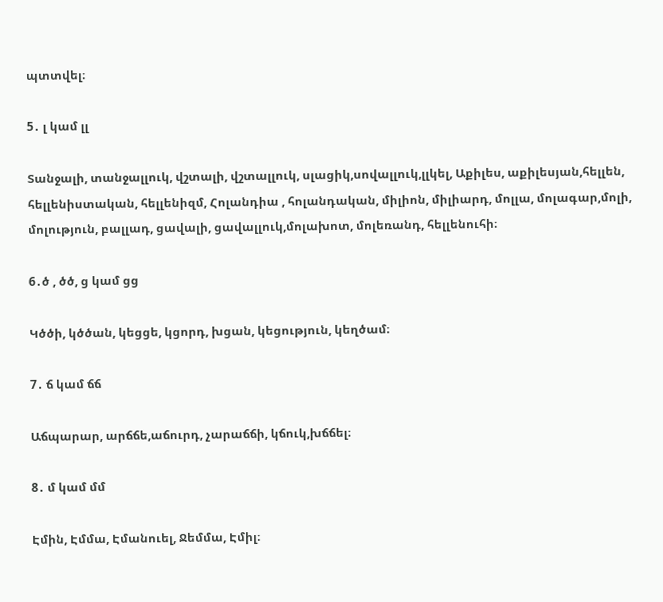պտտվել։

5․ լ կամ լլ

Տանջալի, տանջալլուկ, վշտալի, վշտալլուկ, սլացիկ,սովալլուկ,լլկել, Աքիլես, աքիլեսյան,հելլեն, հելլենիստական, հելլենիզմ, Հոլանդիա , հոլանդական, միլիոն, միլիարդ, մոլլա, մոլագար,մոլի, մոլություն, բալլադ, ցավալի, ցավալլուկ,մոլախոտ, մոլեռանդ, հելլենուհի։

6․ծ , ծծ, ց կամ ցց

Կծծի, կծծան, կեցցե, կցորդ, խցան, կեցություն, կեղծամ։

7․ ճ կամ ճճ

Աճպարար, արճճե,աճուրդ, չարաճճի, կճուկ,խճճել։

8․ մ կամ մմ

Էմին, Էմմա, Էմանուել, Ջեմմա, Էմիլ։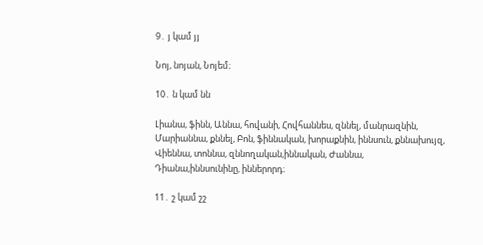9․ յ կամ յյ

Նոյ, նոյան, Նոյեմ։

10․ ն կամ նն

Լիանա, ֆինն, Աննա, հովանի, Հովհաննես, զննել, մանրազնին, Մարիաննա, քննել, Բոն, ֆիննական, խորաքնին, իննսուն, քննախույզ, Վիեննա, տոննա, զննողական,իննական, Ժաննա, Դիանա,իննսունինը, իններորդ։

11․ շ կամ շշ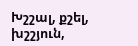Խշշալ, քշել, խշշյուն,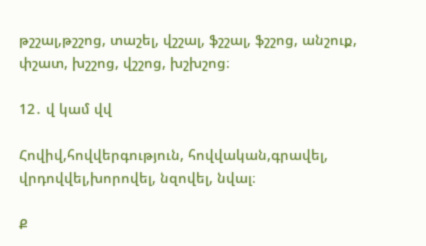թշշալ,թշշոց, տաշել, վշշալ, ֆշշալ, ֆշշոց, անշուք, փշատ, խշշոց, վշշոց, խշխշոց։

12․ վ կամ վվ

Հովիվ,հովվերգություն, հովվական,գրավել, վրդովվել,խորովել, նզովել, նվալ։

Ք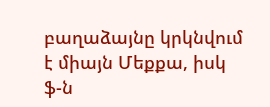բաղաձայնը կրկնվում է միայն Մեքքա, իսկ ֆ-ն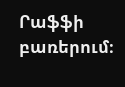Րաֆֆի բառերում։